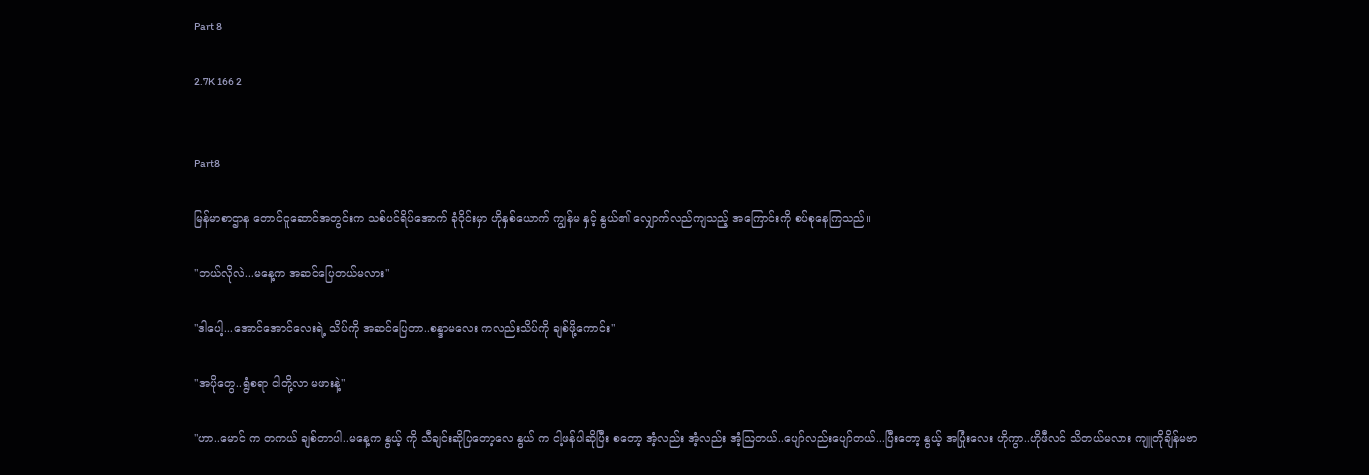Part 8

2.7K 166 2


Part8

မြန်မာစာဌာန တောင်ငူဆောင်အတွင်းက သစ်ပင်ရိပ်အောက် ခုံ၀ိုင်းမှာ ‌ဟိုနှစ်ယောက် ကျွန်မ နှင့် နွယ်၏ လျှောက်လည်ကျသည့် အကြောင်းကို စပ်စုနေကြသည်။

"ဘယ်လိုလဲ...မနေ့က အဆင်ပြေတယ်မလား"

"ဒါပေါ့...အောင်အောင်လေးရဲ့ သိပ်ကို အဆင်ပြေတာ..စန္ဒာမလေး ကလည်းသိပ်ကို ချစ်ဖို့ကောင်း"

"အပိုတွေ..ရွံစရာ ငါတို့လာ မဖားနဲ့"

"ဟာ..မောင် က တကယ် ချစ်တာပါ..မနေ့က နွယ့် ကို သီချင်းဆိုပြတော့လေ နွယ် က ငါ့ဖန်ပါဆိုပြီး စတော့ အံ့လည်း အံ့လည်း အံ့သြတယ်..ပျော်လည်းပျော်တယ်...ပြီးတော့ နွယ့် အပြုံးလေး ဟိုကွာ..ဟိုဖီလင် သိတယ်မလား ကျူတိုချိန်မဗာ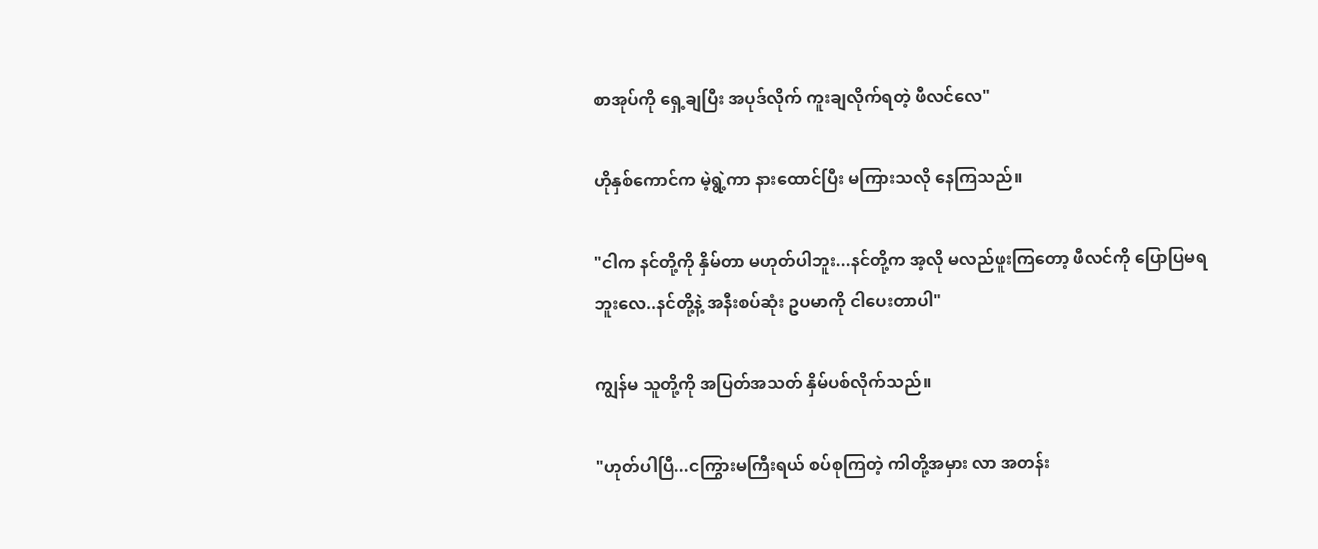စာအုပ်ကို ရှေ့ချပြီး အပုဒ်လိုက် ကူးချလိုက်ရတဲ့ ဖီလင်လေ"

ဟိုနှစ်ကောင်က မဲ့ရွဲ့ကာ နားထောင်ပြီး မကြားသလို နေကြသည်။

"ငါက နင်တို့ကို နှိမ်တာ မဟုတ်ပါဘူး...နင်တို့က အ့လို မလည်ဖူးကြတော့ ‌ဖီလင်ကို ပြောပြမရဘူးလေ..နင်တို့နဲ့ အနီးစပ်ဆုံး ဥပမာကို ငါပေးတာပါ"

ကျွန်မ သူတို့ကို အပြတ်အသတ် နှိမ်ပစ်လိုက်သည်။

"ဟုတ်ပါပြီ...ငကြွားမကြီးရယ် စပ်စုကြတဲ့ ကါတို့အမှား လာ အတန်း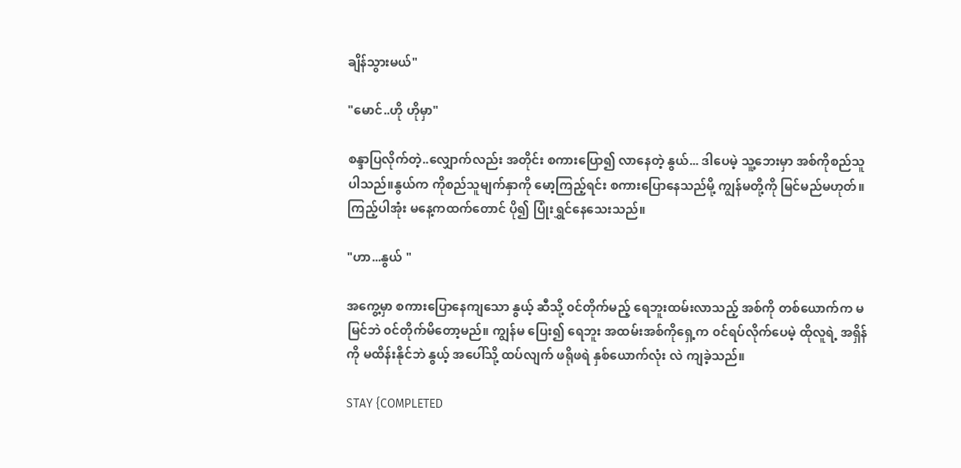ချိန်သွားမယ်"

"မောင်..ဟို ဟိုမှာ"

စန္ဒာပြလိုက်တဲ့..လျှောက်လည်း အတိုင်း စကားပြော၍ လာနေတဲ့ နွယ်... ဒါပေမဲ့ သူ့ဘေးမှာ အစ်ကိုစည်သူ ပါသည်။နွယ်က ကိုစည်သူမျက်နှာကို မော့ကြည့်ရင်း စကားပြောနေသည်မို့ ကျွန်မတို့ကို မြင်မည်မဟုတ်။ကြည့်ပါအုံး မနေ့ကထက်တောင် ပို၍ ပြုံးရွှင်နေသေးသည်။

"ဟာ...နွယ် "

အကွေ့မှာ စကားပြောနေကျသော နွယ့် ဆီသို့ ၀င်တိုက်မည့် ရေဘူးထမ်းလာသည့် အစ်ကို တစ်ယောက်က မမြင်ဘဲ ၀င်တိုက်မိတော့မည်။ ကျွန်မ ပြေး၍ ရေဘူး အထမ်းအစ်ကိုရှေ့က ၀င်ရပ်လိုက်ပေမဲ့ ထိုလူရဲ့ အရှိန်ကို မထိန်းနိုင်ဘဲ နွယ့် အပေါ်သို့ ထပ်လျက် ဖရိုဖရဲ နှစ်ယောက်လုံး လဲ ကျခဲ့သည်။

STAY {COMPLETED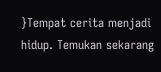}Tempat cerita menjadi hidup. Temukan sekarang